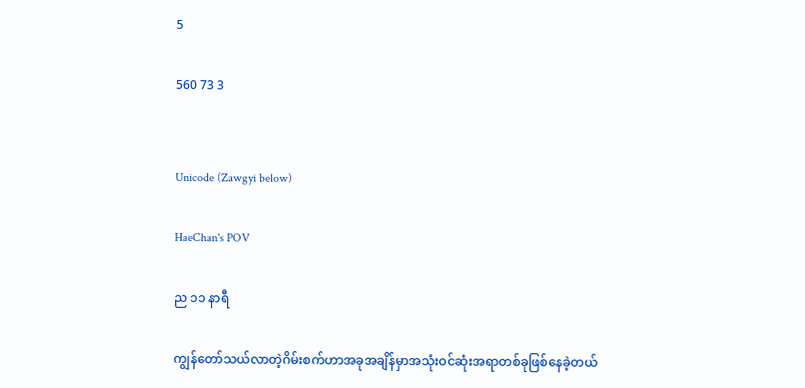5

560 73 3


Unicode (Zawgyi below)

HaeChan's POV

ည ၁၁ နာရီ

ကျွန်တော်သယ်လာတဲ့ဂိမ်းစက်ဟာအခုအချိန်မှာအသုံးဝင်ဆုံးအရာတစ်ခုဖြစ်နေခဲ့တယ်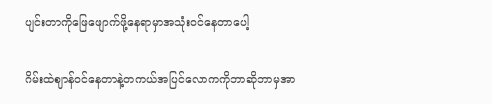ပျင်းတာကိုဖြေဖျောက်ဖို့နေရာမှာအသုံးဝင်နေတာပေါ့

ဂိမ်းထဲဈာန်ဝင်နေတာနဲ့တကယ်အပြင်လောကကိုဘာဆိုဘာမှအာ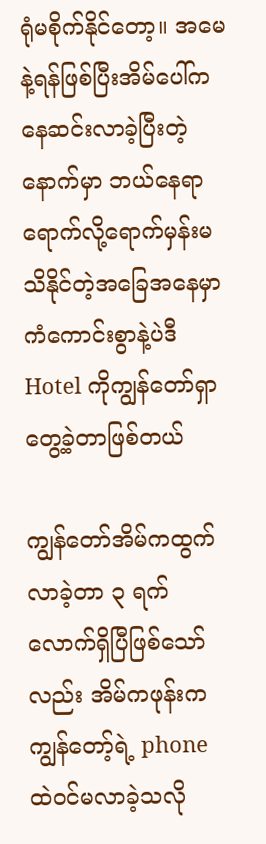ရုံမစိုက်နိုင်တော့။ အမေနဲ့ရန်ဖြစ်ပြီးအိမ်ပေါ်ကနေဆင်းလာခဲ့ပြီးတဲ့နောက်မှာ ဘယ်နေရာရောက်လို့ရောက်မှန်းမသိနိုင်တဲ့အခြေအနေမှာ ကံကောင်းစွာနဲ့ပဲဒီ Hotel ကိုကျွန်တော်ရှာတွေ့ခဲ့တာဖြစ်တယ်

ကျွန်တော်အိမ်ကထွက်လာခဲ့တာ ၃ ရက်လောက်ရှိပြီဖြစ်သော်လည်း အိမ်ကဖုန်းကကျွန်တော့်ရဲ့ phone ထဲဝင်မလာခဲ့သလို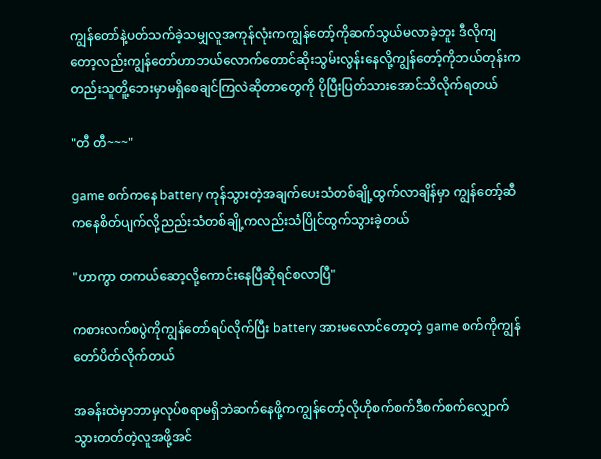ကျွန်တော်နဲ့ပတ်သက်ခဲ့သမျှလူအကုန်လုံးကကျွန်တော့်ကိုဆက်သွယ်မလာခဲ့ဘူး ဒီလိုကျတော့လည်းကျွန်တော်ဟာဘယ်လောက်တောင်ဆိုးသွမ်းလွန်းနေလို့ကျွန်တော့်ကိုဘယ်တုန်းကတည်းသူတိူ့ဘေးမှာမရှိစေချင်ကြလဲဆိုတာတွေကို ပိုပြီးပြတ်သားအောင်သိလိုက်ရတယ်

"တီ တီ~~~"

game စက်ကနေ battery ကုန်သွားတဲ့အချက်ပေးသံတစ်ချို့ထွက်လာချိန်မှာ ကျွန်တော့်ဆီကနေစိတ်ပျက်လို့ညည်းသံတစ်ချို့ကလည်းသံပြိုင်ထွက်သွားခဲ့တယ်

"ဟာကွာ တကယ်ဆော့လို့ကောင်းနေပြီဆိုရင်စလာပြီ"

ကစားလက်စပွဲကိုကျွန်တော်ရပ်လိုက်ပြီး battery အားမလောင်တော့တဲ့ game စက်ကိုကျွန်တော်ပိတ်လိုက်တယ်

အခန်းထဲမှာဘာမှလုပ်စရာမရှိဘဲဆက်နေဖို့ကကျွန်တော့်လိုဟိုစက်စက်ဒီစက်စက်လျှောက်သွားတတ်တဲ့လူအဖို့အင်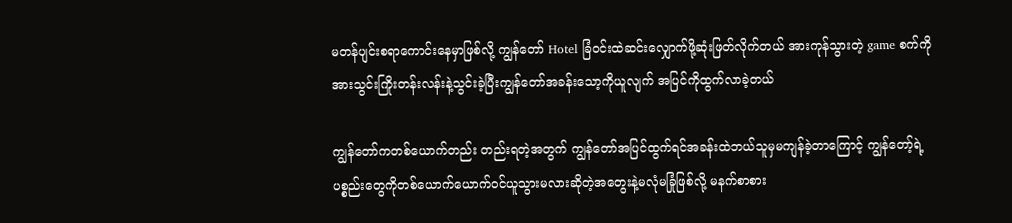မတန်ပျင်းစရာကောင်းနေမှာဖြစ်လို့ ကျွန်တော် Hotel ခြံဝင်းထဲဆင်းလျှောက်ဖို့ဆုံးဖြတ်လိုက်တယ် အားကုန်သွားတဲ့ game စက်ကို အားသွင်းကြိုးတန်းလန်းနဲ့သွင်းခဲ့ပြီးကျွန်တော်အခန်းသော့ကိုယူလျက် အပြင်ကိုထွက်လာခဲ့တယ်

ကျွန်တော်ကတစ်ယောက်တည်း တည်းရတဲ့အတွက် ကျွန်တော်အပြင်ထွက်ရင်အခန်းထဲဘယ်သူမှမကျန်ခဲ့တာကြောင့် ကျွန်တော့်ရဲ့ပစ္စည်းတွေကိုတစ်ယောက်ယောက်ဝင်ယူသွားမလားဆိုတဲ့အတွေးနဲ့မလုံမခြုံဖြစ်လို့ မနက်စာစား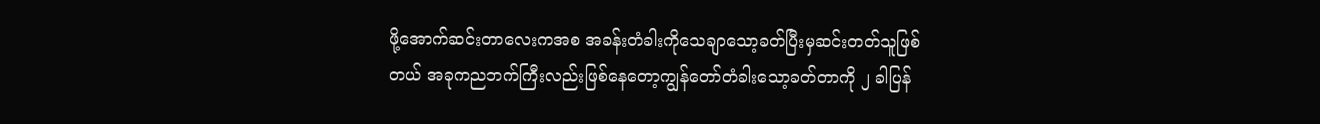ဖို့အောက်ဆင်းတာလေးကအစ အခန်းတံခါးကိုသေချာသော့ခတ်ပြီးမှဆင်းတတ်သူဖြစ်တယ် အခုကညဘက်ကြီးလည်းဖြစ်နေတော့ကျွန်တော်တံခါးသော့ခတ်တာကို ၂ ခါပြန်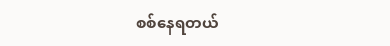စစ်နေရတယ်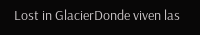Lost in GlacierDonde viven las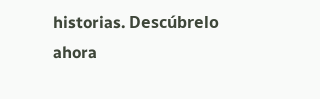historias. Descúbrelo ahora